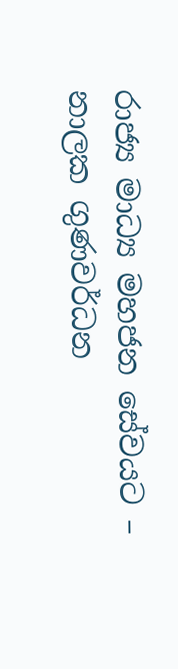රාජ්‍ය මාධ්‍ය මහජන සේවයට – නාලක ගුණවර්ධන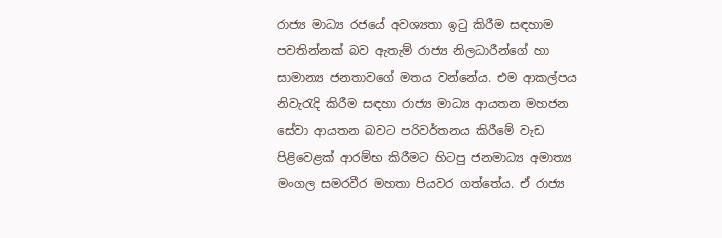රාජ්‍ය මාධ්‍ය රජයේ අවශ්‍යතා ඉටු කිරීම සඳහාම පවතින්නක් බව ඇතැම් රාජ්‍ය නිලධාරීන්ගේ හා සාමාන්‍ය ජනතාවගේ මතය වන්නේය. එම ආකල්පය නිවැරැදි කිරීම සඳහා රාජ්‍ය මාධ්‍ය ආයතන මහජන සේවා ආයතන බවට පරිවර්තනය කිරීමේ වැඩ පිළිවෙළක් ආරම්භ කිරීමට හිටපු ජනමාධ්‍ය අමාත්‍ය මංගල සමරවීර මහතා පියවර ගත්තේය. ඒ රාජ්‍ය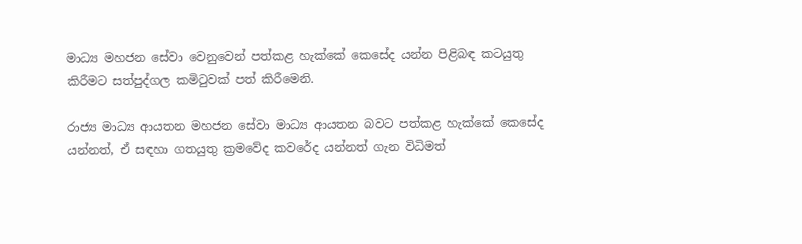මාධ්‍ය මහජන සේවා වෙනුවෙන් පත්කළ හැක්කේ කෙසේද යන්න පිළිබඳ කටයුතු කිරීමට සත්පුද්ගල කමිටුවක් පත් කිරීමෙනි.

රාජ්‍ය මාධ්‍ය ආයතන මහජන සේවා මාධ්‍ය ආයතන බවට පත්කළ හැක්කේ කෙසේද යන්නත්, ඒ සඳහා ගතයුතු ක්‍රමවේද කවරේද යන්නත් ගැන විධිමත්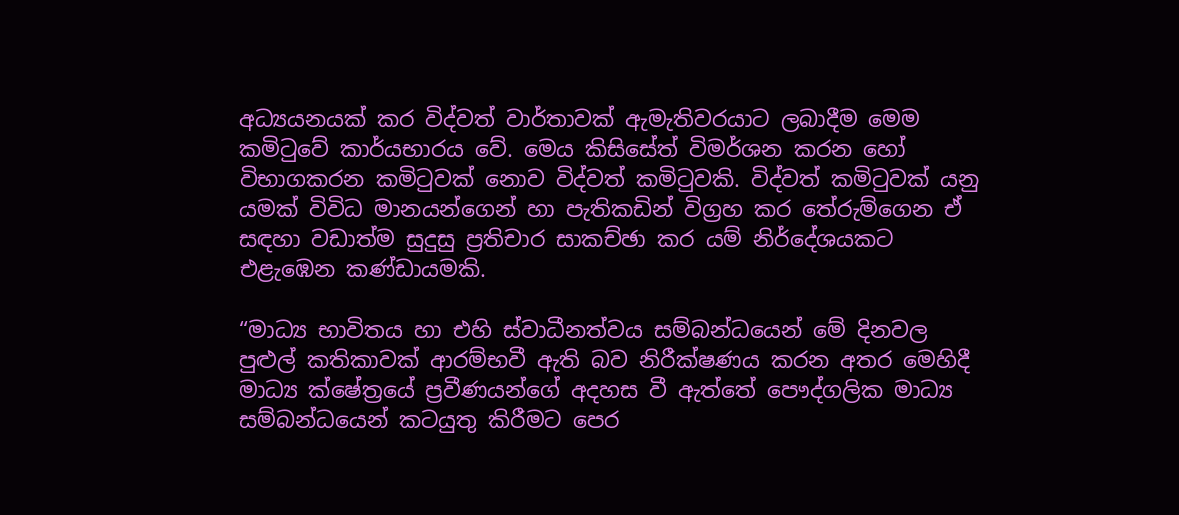අධ්‍යයනයක් කර විද්වත් වාර්තාවක් ඇමැතිවරයාට ලබාදීම මෙම කමිටුවේ කාර්යභාරය වේ. මෙය කිසිසේත් විමර්ශන කරන හෝ විභාගකරන කමිටුවක් නොව විද්වත් කමිටුවකි. විද්වත් කමිටුවක් යනු යමක් විවිධ මානයන්ගෙන් හා පැතිකඩින් විග්‍රහ කර තේරුම්ගෙන ඒ සඳහා වඩාත්ම සුදුසු ප්‍රතිචාර සාකච්ඡා කර යම් ‍නිර්දේශයකට එළැඹෙන කණ්ඩායමකි.

“මාධ්‍ය භාවිතය හා එහි ස්වාධීනත්වය සම්බන්ධයෙන් මේ දිනවල පුළුල් කතිකාවක් ආරම්භවී ඇති බව නිරීක්ෂණය කරන අතර මෙහිදී මාධ්‍ය ක්ෂේත්‍රයේ ප්‍රවීණයන්ගේ අදහස වී ඇත්තේ පෞද්ගලික මාධ්‍ය සම්බන්ධයෙන් කටයුතු කිරීමට පෙර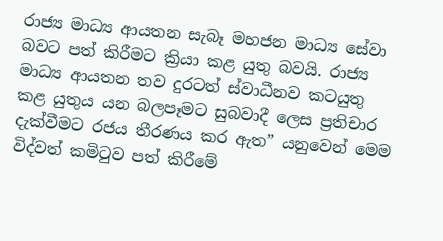රාජ්‍ය මාධ්‍ය ආයතන සැබෑ මහජන මාධ්‍ය සේවා බවට පත් කිරීමට ක්‍රියා කළ යුතු බවයි. රාජ්‍ය මාධ්‍ය ආයතන තව දුරටත් ස්වාධීනව කටයුතු කළ යුතුය යන බලපෑමට සුබවාදී ලෙස ප්‍රතිචාර දැක්වීමට රජය තීරණය කර ඇත” යනුවෙන් මෙම විද්වත් කමිටුව පත් කිරීමේ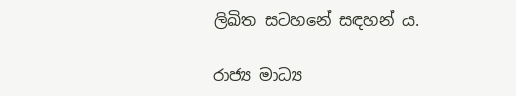ලිඛිත සටහනේ සඳහන් ය.

රාජ්‍ය මාධ්‍ය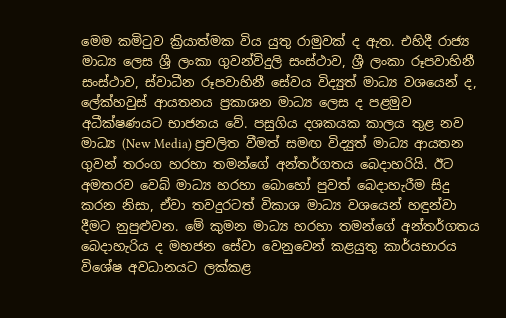මෙම කමිටුව ක්‍රියාත්මක විය යුතු රාමුවක් ද ඇත. එහිදී රාජ්‍ය මාධ්‍ය ලෙස ශ්‍රී ලංකා ගුවන්විදුලි සංස්ථාව, ශ්‍රී ලංකා රූපවාහිනී සංස්ථාව, ස්වාධීන රූපවාහිනී සේවය විද්‍යුත් මාධ්‍ය වශයෙන් ද, ලේක්හවුස් ආයතනය ප්‍රකාශන මාධ්‍ය ලෙස ද පළමුව අධීක්ෂණයට භාජනය වේ. පසුගිය දශකයක කාලය තුළ නව මාධ්‍ය (New Media) ප්‍රචලිත වීමත් සමඟ විද්‍යුත් මාධ්‍ය ආයතන ගුවන් තරංග හරහා තමන්ගේ අන්තර්ගතය බෙදාහරියි. ඊට අමතරව වෙබ් මාධ්‍ය හරහා බොහෝ පුවත් බෙදාහැරීම සිදු කරන නිසා, ඒවා තවදුරටත් විකාශ මාධ්‍ය වශයෙන් හඳුන්වා දීමට නුපුළුවන. මේ කුමන මාධ්‍ය හරහා තමන්ගේ අන්තර්ගතය බෙදාහැරිය ද මහජන සේවා වෙනුවෙන් කළයුතු කාර්යභාරය විශේෂ අවධානයට ලක්කළ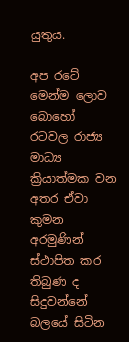යුතුය.

අප රටේ මෙන්ම ලොව බොහෝ රටවල රාජ්‍ය මාධ්‍ය ක්‍රියාත්මක වන අතර ඒවා කුමන අරමුණින් ස්ථාපිත කර තිබුණ ද සිදුවන්නේ බලයේ සිටින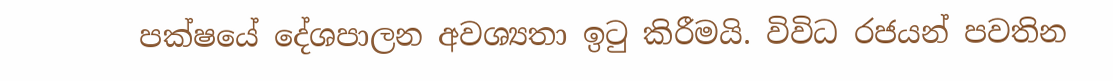පක්ෂයේ දේශපාලන අවශ්‍යතා ඉටු කිරීමයි. විවිධ රජයන් පවතින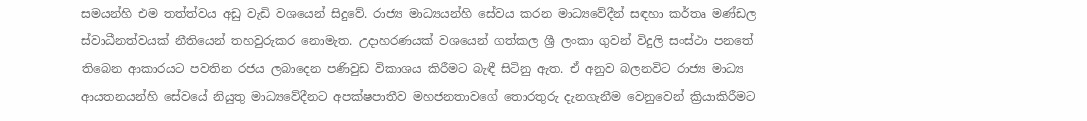සමයන්හි එම තත්ත්වය අඩු වැඩි වශයෙන් සිදුවේ. රාජ්‍ය මාධ්‍යයන්හි සේවය කරන මාධ්‍යවේදීන් සඳහා කර්තෘ මණ්ඩල ස්වාධීනත්වයක් නීතියෙන් තහවුරුකර නොමැත. උදාහරණයක් වශයෙන් ගත්කල ශ්‍රී ලංකා ගුවන් විදුලි සංස්ථා පනතේ තිබෙන ආකාරයට පවතින රජය ලබාදෙන පණිවුඩ විකාශය කිරීමට බැඳී සිටිනු ඇත. ඒ අනුව බලනවිට රාජ්‍ය මාධ්‍ය ආයතනයන්හි සේවයේ නියුතු මාධ්‍යවේදීනට අපක්ෂපාතීව මහජනතාවගේ තොරතුරු දැනගැනීම වෙනුවෙන් ක්‍රියාකිරීමට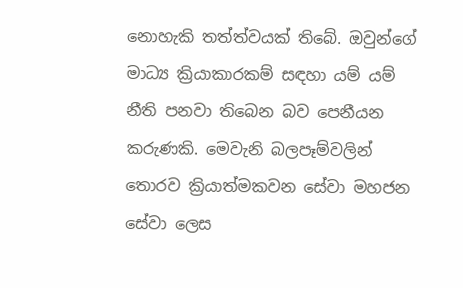නොහැකි තත්ත්වයක් තිබේ. ඔවුන්ගේ මාධ්‍ය ක්‍රියාකාරකම් සඳහා යම් යම් නීති පනවා ත‍ිබෙන බව පෙනීයන කරුණකි. මෙවැනි බලපෑම්වලින් තොරව ක්‍රියාත්මකවන සේවා මහජන සේවා ලෙස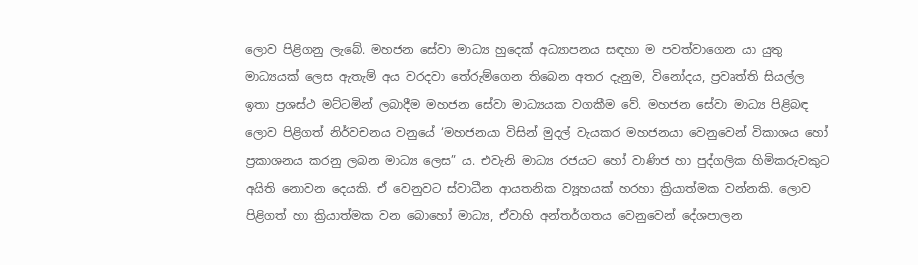ලොව පිළිගනු ලැබේ. මහජන සේවා මාධ්‍ය හුදෙක් අධ්‍යාපනය සඳහා ම පවත්වාගෙන යා යුතු මාධ්‍යයක් ලෙස ඇතැම් අය වරදවා තේරුම්ගෙන තිබෙන අතර දැනුම, විනෝදය, ප්‍රවෘත්ති සියල්ල ඉතා ප්‍රශස්ථ මට්ටමින් ලබාදීම මහජන සේවා මාධ්‍යයක වගකීම වේ. මහජන සේවා මාධ්‍ය පිළිබඳ ලොව පිළිගත් නිර්වචනය වනුයේ ‘මහජනයා විසින් මුදල් වැයකර මහජනයා වෙනුවෙන් විකාශය හෝ ප්‍රකාශනය කරනු ලබන මාධ්‍ය ලෙස” ය. එවැනි මාධ්‍ය රජයට හෝ වාණිජ හා පුද්ගලික හිමිකරුවකුට අයිති නොවන දෙයකි. ඒ වෙනුවට ස්වාධීන ආයතනික ව්‍යූහයක් හරහා ක්‍රියාත්මක වන්නකි. ලොව පිළිගත් හා ක්‍රියාත්මක වන බොහෝ මාධ්‍ය, ඒවාහි අන්තර්ගතය වෙනුවෙන් දේශපාලන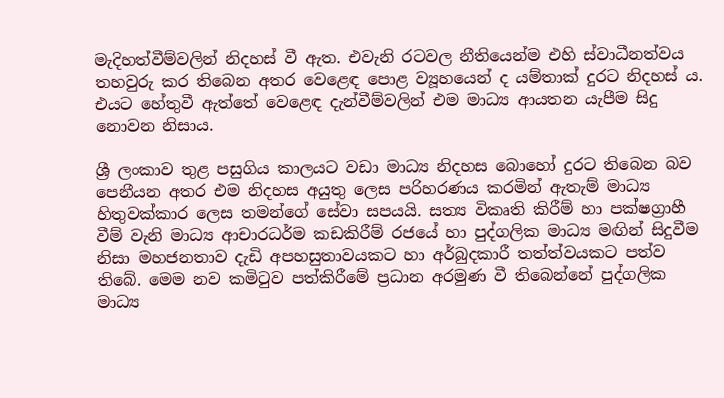මැදිහත්වීම්වලින් නිදහස් වී ඇත. එවැනි රටවල නීතියෙන්ම එහි ස්වාධීනත්වය තහවුරු කර තිබෙන අතර වෙළෙඳ පොළ ව්‍යූහයෙන් ද යම්තාක් දුරට නිදහස් ය. එයට හේතුවී ඇත්තේ වෙළෙඳ දැන්වීම්වලින් එම මාධ්‍ය ආයතන යැපීම සිදු නොවන නිසාය.

ශ්‍රී ලංකාව තුළ පසුගිය කාලයට වඩා මාධ්‍ය නිදහස ‍බොහෝ දුරට තිබෙන බව පෙනීයන අතර එම නිදහස අයුතු ලෙස පරිහරණය කරමින් ඇතැම් මාධ්‍ය හිතුවක්කාර ලෙස තමන්ගේ සේවා සපයයි. සත්‍ය විකෘති කිරීම් හා පක්ෂග්‍රාහී වීම් වැනි මාධ්‍ය ආචාරධර්ම කඩකිරීම් රජයේ හා පුද්ගලික මාධ්‍ය මඟින් සිදුවීම නිසා මහජනතාව දැඩි අපහසුතාවයකට හා අර්බුදකාරී තත්ත්වයකට පත්ව තිබේ. මෙම නව කමිටුව පත්කිරීමේ ප්‍රධාන අරමුණ වී තිබෙන්නේ පුද්ගලික මාධ්‍ය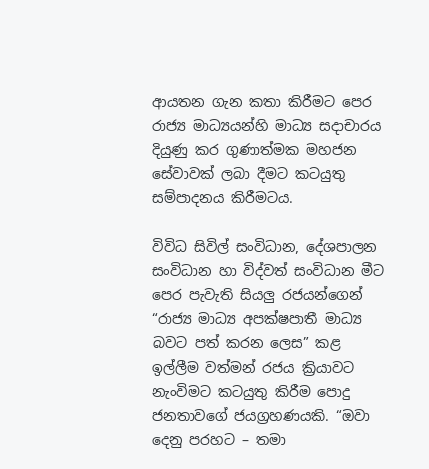ආයතන ගැන කතා කිරීමට පෙර රාජ්‍ය මාධ්‍යයන්හි මාධ්‍ය සදාචාරය දියුණු කර ගුණාත්මක මහජන සේවාවක් ලබා දීමට කටයුතු සම්පාදනය කිරීමටය.

විවිධ සිවිල් සංවිධාන, දේශපාලන සංවිධාන හා විද්වත් සංවිධාන මීට පෙර පැවැති සියලු රජයන්ගෙන් “රාජ්‍ය මාධ්‍ය අපක්ෂපාතී මාධ්‍ය බවට පත් කරන ලෙස” කළ ඉල්ලීම වත්මන් රජය ක්‍රියාවට නැංවිමට කටයුතු කිරීම පොදු ජනතාවගේ ජයග්‍රහණයකි. “ඔවා දෙනු පරහට – තමා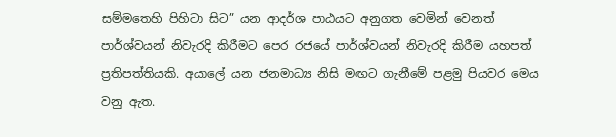සම්මතෙහි පිහිටා සිට” යන ආදර්ශ පාඨයට අනුගත වෙමින් වෙනත් පාර්ශ්වයන් නිවැරදි කිරීමට පෙර රජයේ පාර්ශ්වයන් නිවැරදි කිරීම යහපත් ප්‍රතිපත්තියකි. අයාලේ යන ජනමාධ්‍ය නිසි මඟට ගැනීමේ පළමු පියවර මෙය වනු ඇත.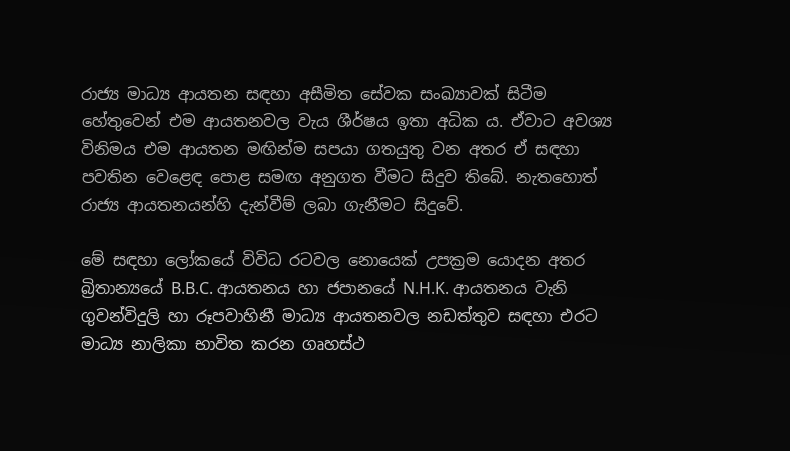රාජ්‍ය මාධ්‍ය ආයතන සඳහා අසීමිත සේවක සංඛ්‍යාවක් සිටීම හේතුවෙන් එම ආයතනවල වැය ශීර්ෂය ඉතා අධික ය. ඒවාට අවශ්‍ය විනිමය එම ආයතන මඟින්ම සපයා ගතයුතු වන අතර ඒ සඳහා පවතින වෙළෙඳ පොළ සමඟ අනුගත වීමට සිදුව තිබේ. නැතහොත් රාජ්‍ය ආයතනයන්හි දැන්වීම් ලබා ගැනීමට සිදුවේ.

මේ සඳහා ලෝකයේ විවිධ රටවල නොයෙක් උපක්‍රම යොදන අතර බ්‍රිතාන්‍යයේ B.B.C. ආයතනය හා ජපානයේ N.H.K. ආයතනය වැනි ගුවන්විදුලි හා රූපවාහිනී මාධ්‍ය ආයතනවල නඩත්තුව සඳහා එරට මාධ්‍ය නාලිකා භාවිත කරන ගෘහස්ථ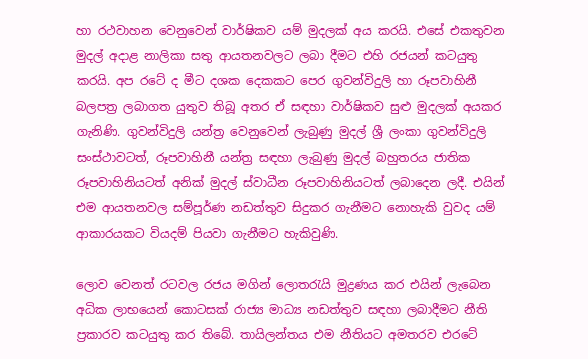හා රථවාහන වෙනුවෙන් වාර්ෂිකව යම් මුදලක් අය කරයි. එසේ එකතුවන මුදල් අදාළ නාලිකා සතු ආයතනවලට ලබා දීමට එහි රජයන් කටයුතු කරයි. අප රටේ ද මීට දශක දෙකකට පෙර ගුවන්විදුලි හා රූපවාහිනී බලපත්‍ර ලබාගත යුතුව තිබූ අතර ඒ සඳහා වාර්ෂිකව සුළු මුදලක් අයකර ගැනිණි. ගුවන්විදුලි යන්ත්‍ර වෙනුවෙන් ලැබුණු මුදල් ශ්‍රී ලංකා ගුවන්විදුලි සංස්ථාවටත්, රූපවාහිනී යන්ත්‍ර සඳහා ලැබුණු මුදල් බහුතරය ජාතික රූපවාහිනියටත් අනික් මුදල් ස්වාධීන රූපවාහිනියටත් ලබාදෙන ලදී. එයින් එම ආයතනවල සම්පූර්ණ නඩත්තුව සිදුකර ගැනීමට නොහැකි වුවද යම් ආකාරයකට වියදම් පියවා ගැනීමට හැකිවුණි.

ලොව වෙනත් රටවල රජය මගින් ලොතරැයි මුද්‍රණය කර එයින් ලැබෙන අධික ලාභයෙන් කොටසක් රාජ්‍ය මාධ්‍ය නඩත්තුව සඳහා ලබාදීමට නීති ප්‍රකාරව කටයුතු කර තිබේ. තායිලන්තය එම නීතියට අමතරව එරටේ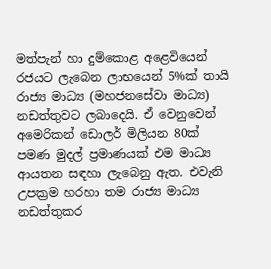මත්පැන් හා දුම්කොළ අළෙවියෙන් රජයට ලැබෙන ලාභයෙන් 5%ක් තායි රාජ්‍ය මාධ්‍ය (මහජනසේවා මාධ්‍ය) නඩත්තුවට ලබාදෙයි. ඒ වෙනුවෙන් අමෙරිකන් ඩොලර් මිලියන 80ක් පමණ මුදල් ප්‍රමාණයක් එම මාධ්‍ය ආයතන සඳහා ලැබෙනු ඇත. එවැනි උපක්‍රම හරහා තම රාජ්‍ය මාධ්‍ය නඩත්තුකර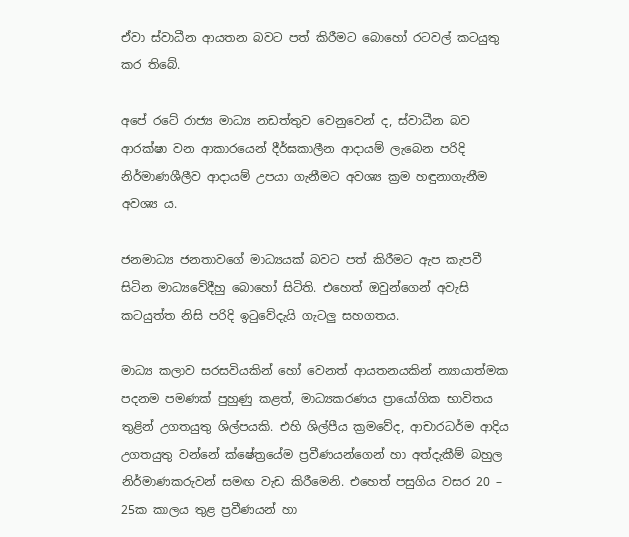ඒවා ස්වාධීන ආයතන බවට පත් කිරීමට බොහෝ රටවල් කටයුතු කර තිබේ.

අපේ රටේ රාජ්‍ය මාධ්‍ය නඩත්තුව වෙනුවෙන් ද, ස්වාධීන බව ආරක්ෂා වන ආකාරයෙන් දීර්ඝකාලීන ආදායම් ලැබෙන පරිදි නිර්මාණශීලීව ආදායම් උපයා ගැනීමට අවශ්‍ය ක්‍රම හඳුනාගැනීම අවශ්‍ය ය.

ජනමාධ්‍ය ජනතාවගේ මාධ්‍යයක් බවට පත් කිරීමට ඇප කැපවී සිටින මාධ්‍යවේදීහු බොහෝ සිටිති. එහෙත් ඔවුන්ගෙන් අවැසි කටයුත්ත නිසි පරිදි ඉටුවේදැයි ගැටලු සහගතය.

මාධ්‍ය කලාව සරසවියකින් හෝ වෙනත් ආයතනයකින් න්‍යායාත්මක පදනම පමණක් පුහුණු කළත්, මාධ්‍යකරණය ප්‍රායෝගික භාවිතය තුළින් උගතයුතු ශිල්පයකි. එහි ශිල්පීය ක්‍රමවේද, ආචාරධර්ම ආදිය උගතයුතු වන්නේ ක්ෂේත්‍රයේම ප්‍රවීණයන්ගෙන් හා අත්දැකීම් බහුල නිර්මාණකරුවන් සමඟ වැඩ කිරීමෙනි. එහෙත් පසුගිය වසර 20 – 25ක කාලය තුළ ප්‍රවීණයන් හා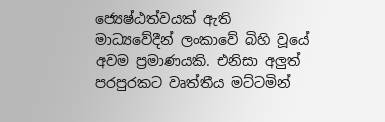ජ්‍යෙෂ්ඨත්වයක් ඇති මාධ්‍යවේදීන් ලංකාවේ බිහි වූයේ අවම ප්‍රමාණයකි. එනිසා අලුත් පරපුරකට වෘත්තීය මට්ටමින්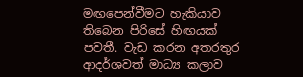මඟපෙන්වීමට හැකියාව තිබෙන පිරිසේ හිඟයක් පවතී. වැඩ කරන අතරතුර ආදර්ශවත් මාධ්‍ය කලාව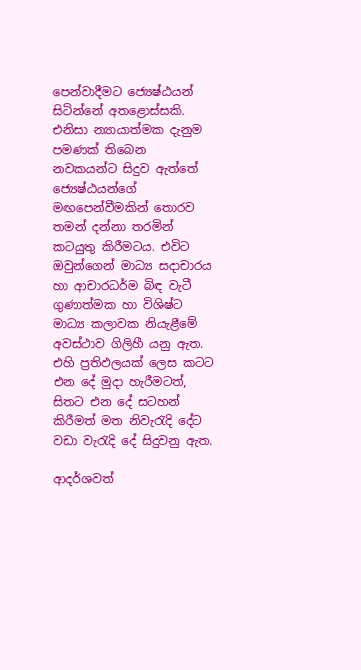පෙන්වාදීමට ජ්‍යෙෂ්ඨයන් සිටින්නේ අතළොස්සකි. එනිසා න්‍යායාත්මක දැනුම පමණක් තිබෙන නවකයන්ට සිදුව ඇත්තේ ජ්‍යෙෂ්ඨයන්ගේ මඟපෙන්වීමකින් තොරව තමන් දන්නා තරමින් කටයුතු කිරීමටය. එවිට ඔවුන්ගෙන් මාධ්‍ය සදාචාරය හා ආචාරධර්ම බිඳ වැටී ගුණාත්මක හා විශිෂ්ට මාධ්‍ය කලාවක නියැළීමේ අවස්ථාව ගිලිහී යනු ඇත. එහි ප්‍රතිඵලයක් ලෙස කටට එන දේ මුදා හැරීමටත්, සිතට එන දේ සටහන් කිරීමත් මත නිවැරැදි දේට වඩා වැරැදි දේ සිදුවනු ඇත.

ආදර්ශවත්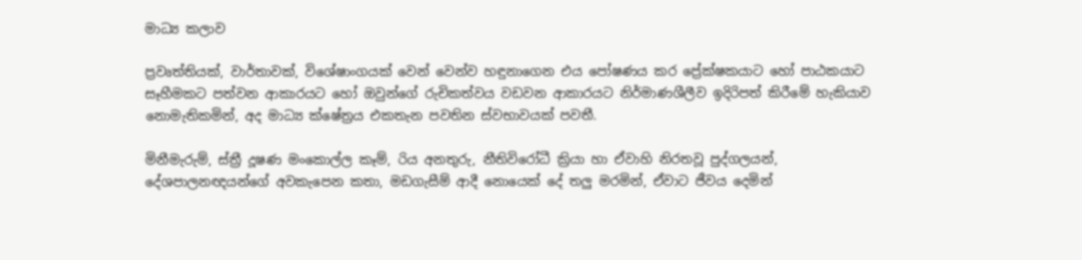මාධ්‍ය කලාව

ප්‍රවෘත්තියක්, වාර්තාවක්, විශේෂාංගයක් වෙන් වෙන්ව හඳුනාගෙන එය පෝෂණය කර ප්‍රේක්ෂකයාට හෝ පාඨකයාට සෑහීමකට පත්වන ආකාරයට හෝ ඔවුන්ගේ රුචිකත්වය වඩවන ආකාරයට නිර්මාණශීලීව ඉදිරිපත් කිරීමේ හැකියාව නොමැතිකමින්, අද මාධ්‍ය ක්ෂේත්‍රය එකතැන පවතින ස්වභාවයක් පවතී.

මිනීමැරුම්, ස්ත්‍රී දූෂණ මංකොල්ල කෑම්, රිය අනතුරු, නීතිවිරෝධී ක්‍රියා හා ඒවාහි නිරතවූ පුද්ගලයන්, දේශපාලනඥයන්ගේ ‍අවකැපෙන කතා, මඩගැසීම් ආදී නොයෙක් දේ තලු මරමින්, ඒවාට ජීවය දෙමින්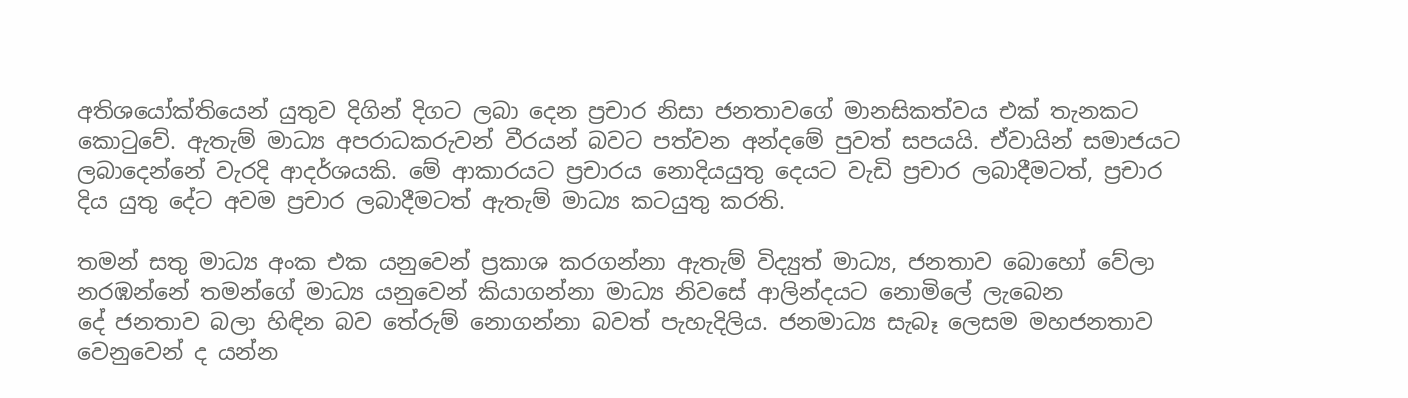අතිශයෝක්තියෙන් යුතුව දිගින් දිගට ලබා දෙන ප්‍රචාර නිසා ජනතාවගේ මානසිකත්වය එක් තැනකට කොටුවේ. ඇතැම් මාධ්‍ය අපරාධකරුවන් වීරයන් බවට පත්වන අන්දමේ පුවත් සපයයි. ඒවායින් සමාජයට ලබාදෙන්නේ වැරදි ආදර්ශයකි. මේ ආකාරයට ප්‍රචාරය ‍නොදියයුතු දෙයට වැඩි ප්‍රචාර ලබාදීමටත්, ප්‍රචාර දිය යුතු දේට අවම ප්‍රචාර ලබාදීමටත් ඇතැම් මාධ්‍ය කටයුතු කරති.

තමන් සතු මාධ්‍ය අංක එක යනුවෙන් ප්‍රකාශ කරගන්නා ඇතැම් විද්‍යුත් මාධ්‍ය, ජනතාව ‍බොහෝ වේලා නරඹන්නේ තමන්ගේ මාධ්‍ය යනුවෙන් කියාගන්නා මාධ්‍ය නිවසේ ආලින්දයට නොමිලේ ලැබෙන දේ ‍ජනතාව බලා හිඳින බව තේරුම් නොගන්නා බවත් පැහැදිලිය. ජනමාධ්‍ය සැබෑ ලෙසම මහජනතාව වෙනුවෙන් ද යන්න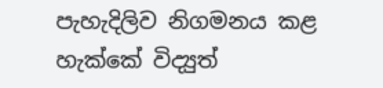පැහැදිලිව නිගමනය කළ හැක්කේ විද්‍යුත්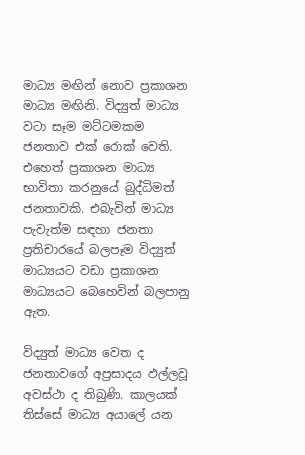මාධ්‍ය මඟින් නොව ප්‍රකාශන මාධ්‍ය මඟිනි. විද්‍යුත් මාධ්‍ය වටා සෑම මට්ටමකම ජනතාව එක් රොක් වෙති. එහෙත් ප්‍රකාශන මාධ්‍ය භාවිතා කරනුයේ බුද්ධිමත් ජනතාවකි. එබැවින් මාධ්‍ය පැවැත්ම සඳහා ජනතා ප්‍රතිචාරයේ බලපෑම විද්‍යුත් මාධ්‍යයට වඩා ප්‍රකාශන මාධ්‍යයට බෙහෙවින් බලපානු ඇත.

විද්‍යුත් මාධ්‍ය වෙත ද ජනතාවගේ අප්‍රසාදය ඵල්ලවූ අවස්ථා ද තිබුණි. කාලයක් තිස්සේ මාධ්‍ය අයාලේ යන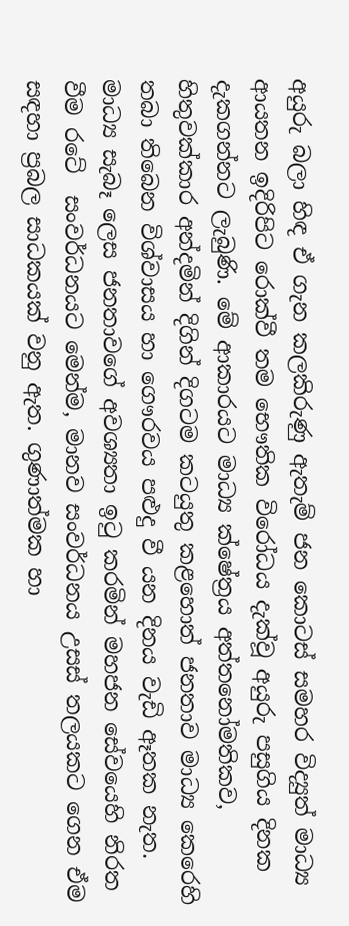අයුරු බලා හිඳ ඒ ගැන කලකිරුණු ඇතැම් ජන කොටස් සමහර විද්‍යුත් මාධ්‍ය ආයතන ඉදිරිපිට රොක්වී තම භෞතික විරෝධය දැක්වූ අයුරු පසුගිය දිනක දැකගන්නට ලැබුණි. මේ ආකාරයට මාධ්‍ය ක්ෂේත්‍රය අත්තනෝමතිකව, හිතුවක්කාර අන්දමින් දිගින් දිගටම කටයුතු කළහොත් ජනතාව මාධ්‍ය කෙරෙහි තබා තිබෙන විශ්වාසය හා ගෞරවය පළුදු වී යන දිනය වැඩි ඈතක නැත. මාධ්‍ය සැබෑ ලෙස ජනතාවගේ අවශ්‍යතා ඉටු කරමින් මහජන සේවයෙහි නිරත වීම ර‍ටේ  සංවර්ධනයට මෙන්ම, මානව සංවර්ධනය උසස් තලයකට ගෙන ඒම සඳහා ප්‍රබල සාධකයක් වනු ඇත. ගුණාත්මක හා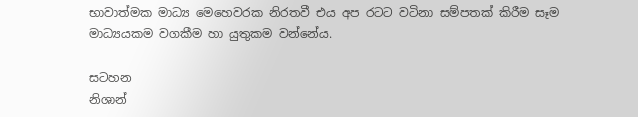භාවාත්මක මාධ්‍ය මෙහෙවරක නිරතවී එය අප රටට වටිනා සම්පතක් කිරීම සෑම මාධ්‍යයකම වගකීම හා යුතුකම වන්නේය.

සටහන
නිශාන්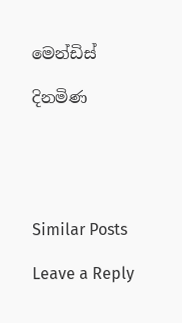මෙන්ඩිස්

දිනමිණ





Similar Posts

Leave a Reply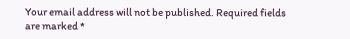Your email address will not be published. Required fields are marked *